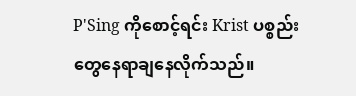P'Sing ကိုစောင့်ရင်း Krist ပစ္စည်းတွေနေရာချနေလိုက်သည်။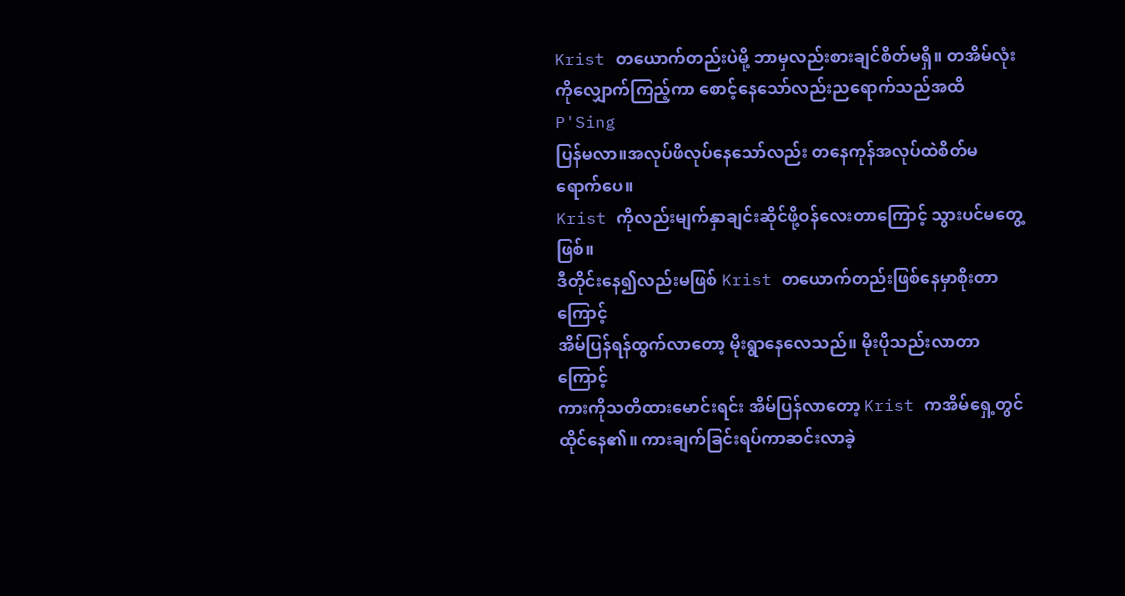Krist တယောက်တည်းပဲမို့ ဘာမှလည်းစားချင်စိတ်မရှိ။ တအိမ်လုံးကိုလျှောက်ကြည့်ကာ စောင့်နေသော်လည်းညရောက်သည်အထိ P'Sing
ပြန်မလာ။အလုပ်ဖိလုပ်နေသော်လည်း တနေကုန်အလုပ်ထဲစိတ်မရောက်ပေ။
Krist ကိုလည်းမျက်နှာချင်းဆိုင်ဖို့ဝန်လေးတာကြောင့် သွားပင်မတွေ့ဖြစ်။
ဒီတိုင်းနေ၍လည်းမဖြစ် Krist တယောက်တည်းဖြစ်နေမှာစိုးတာကြောင့်
အိမ်ပြန်ရန်ထွက်လာတော့ မိုးရွာနေလေသည်။ မိုးပိုသည်းလာတာကြောင့်
ကားကိုသတိထားမောင်းရင်း အိမ်ပြန်လာတော့ Krist ကအိမ်ရှေ့တွင်ထိုင်နေ၏။ ကားချက်ခြင်းရပ်ကာဆင်းလာခဲ့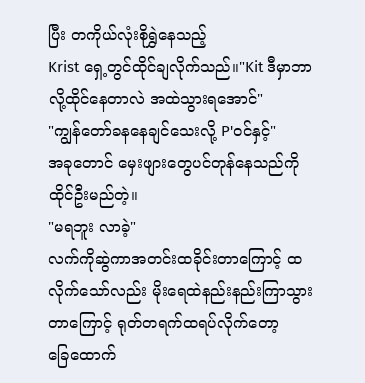ပြီး တကိုယ်လုံးစိုရွှဲနေသည့်
Krist ရှေ့တွင်ထိုင်ချလိုက်သည်။"Kit ဒီမှာဘာလို့ထိုင်နေတာလဲ အထဲသွားရအောင်"
"ကျွန်တော်ခနနေချင်သေးလို့ P'ဝင်နှင့်"
အခုတောင် မှေးဖျားတွေပင်တုန်နေသည်ကို ထိုင်ဦးမည်တဲ့။
"မရဘူး လာခဲ့"
လက်ကိုဆွဲကာအတင်းထခိုင်းတာကြောင့် ထလိုက်သော်လည်း မိုးရေထဲနည်းနည်းကြာသွားတာကြောင့် ရုတ်တရက်ထရပ်လိုက်တော့
ခြေထောက်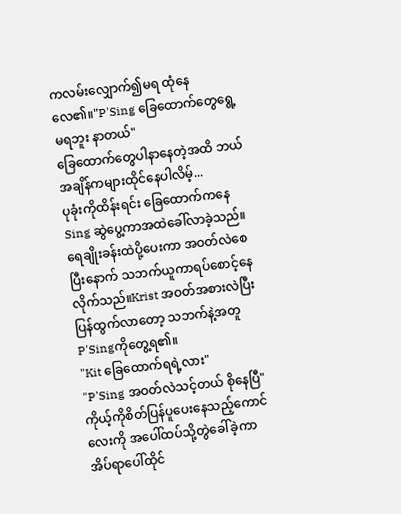ကလမ်းလျှောက်၍မရ ထုံနေလေ၏။"P'Sing ခြေထောက်တွေရွေ့မရဘူး နာတယ်"
ခြေထောက်တွေပါနာနေတဲ့အထိ ဘယ်အချိန်ကများထိုင်နေပါလိမ့်...
ပုခုံးကိုထိန်းရင်း ခြေထောက်ကနေ Sing ဆွဲပွေ့ကာအထဲခေါ်လာခဲ့သည်။
ရေချိုးခန်းထဲပို့ပေးကာ အဝတ်လဲစေပြီးနောက် သဘက်ယူကာရပ်စောင့်နေလိုက်သည်။Krist အဝတ်အစားလဲပြီးပြန်ထွက်လာတော့ သဘက်နဲ့အတူ P'Singကိုတွေ့ရ၏။
"Kit ခြေထောက်ရရဲ့လား"
"P'Sing အဝတ်လဲသင့်တယ် စိုနေပြီ"
ကိုယ့်ကိုစိတ်ပြန်ပူပေးနေသည့်ကောင်လေးကို အပေါ်ထပ်သို့တွဲခေါ်ခဲ့ကာ အိပ်ရာပေါ်ထိုင်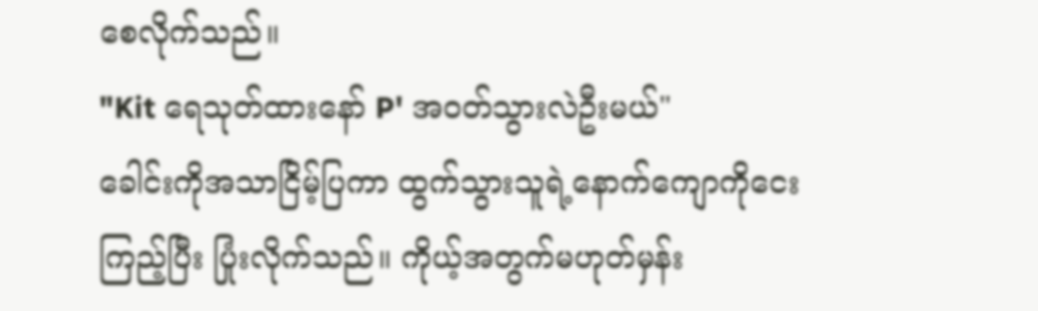စေလိုက်သည်။
"Kit ရေသုတ်ထားနော် P' အဝတ်သွားလဲဦးမယ်"
ခေါင်းကိုအသာငြိမ့်ပြကာ ထွက်သွားသူရဲ့နောက်ကျောကိုငေးကြည့်ပြီး ပြုံးလိုက်သည်။ ကိုယ့်အတွက်မဟုတ်မှန်း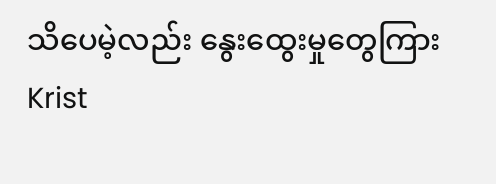သိပေမဲ့လည်း နွေးထွေးမှုတွေကြား
Krist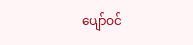ပျော်ဝင်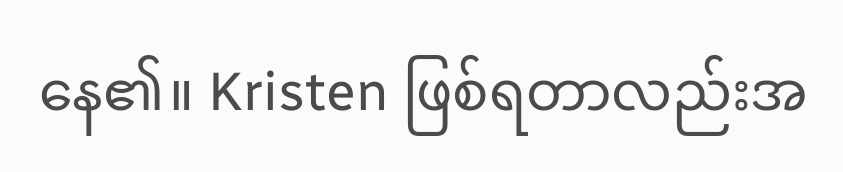နေ၏။ Kristen ဖြစ်ရတာလည်းအ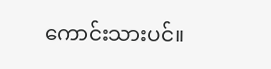ကောင်းသားပင်။